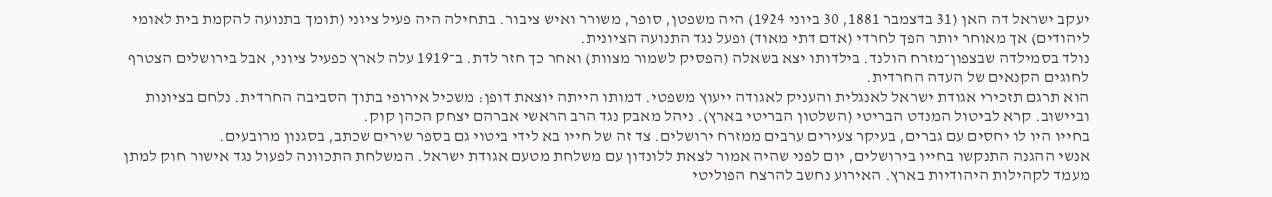יעקב ישראל דה האן (31 בדצמבר 1881, 30 ביוני 1924) היה משפטן, סופר, משורר ואיש ציבור. בתחילה היה פעיל ציוני (תומך בתנועה להקמת בית לאומי ליהודים) אך מאוחר יותר הפך לחרדי (אדם דתי מאוד) ופעל נגד התנועה הציונית.
נולד בסמילדה שבצפון־מזרח הולנד. בילדותו יצא בשאלה (הפסיק לשמור מצוות) ואחר כך חזר לדת. ב־1919 עלה לארץ כפעיל ציוני, אבל בירושלים הצטרף לחוגים הקנאים של העדה החרדית.
הוא תרגם תזכירי אגודת ישראל לאנגלית והעניק לאגודה ייעוץ משפטי. דמותו הייתה יוצאת דופן: משכיל אירופי בתוך הסביבה החרדית. נלחם בציונות וביישוב. קרא לביטול המנדט הבריטי (השלטון הבריטי בארץ). ניהל מאבק נגד הרב הראשי אברהם יצחק הכהן קוק.
בחייו היו לו יחסים עם גברים, בעיקר צעירים ערבים ממזרח ירושלים. צד זה של חייו בא לידי ביטוי גם בספר שירים שכתב, בסגנון מרובעים.
אנשי ההגנה התנקשו בחייו בירושלים, יום לפני שהיה אמור לצאת ללונדון עם משלחת מטעם אגודת ישראל. המשלחת התכוונה לפעול נגד אישור חוק למתן מעמד לקהילות היהודיות בארץ. האירוע נחשב להרצח הפוליטי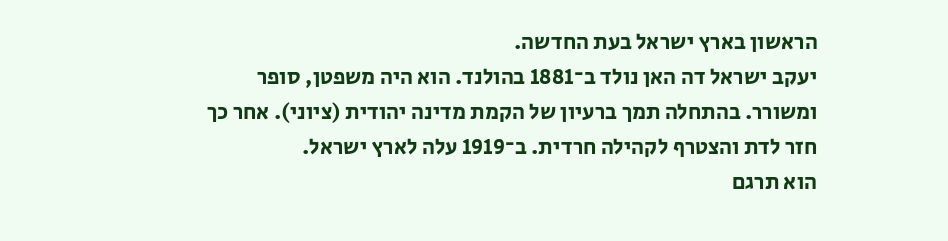הראשון בארץ ישראל בעת החדשה.
יעקב ישראל דה האן נולד ב־1881 בהולנד. הוא היה משפטן, סופר ומשורר. בהתחלה תמך ברעיון של הקמת מדינה יהודית (ציוני). אחר כך חזר לדת והצטרף לקהילה חרדית. ב־1919 עלה לארץ ישראל.
הוא תרגם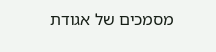מסמכים של אגודת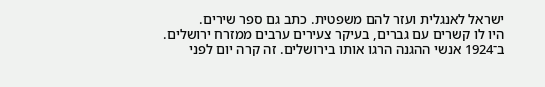ישראל לאנגלית ועזר להם משפטית. כתב גם ספר שירים.
היו לו קשרים עם גברים, בעיקר צעירים ערבים ממזרח ירושלים.
ב־1924 אנשי ההגנה הרגו אותו בירושלים. זה קרה יום לפני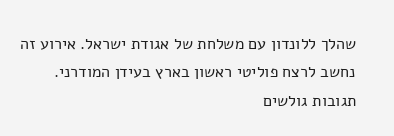שהלך ללונדון עם משלחת של אגודת ישראל. אירוע זה נחשב לרצח פוליטי ראשון בארץ בעידן המודרני.
תגובות גולשים